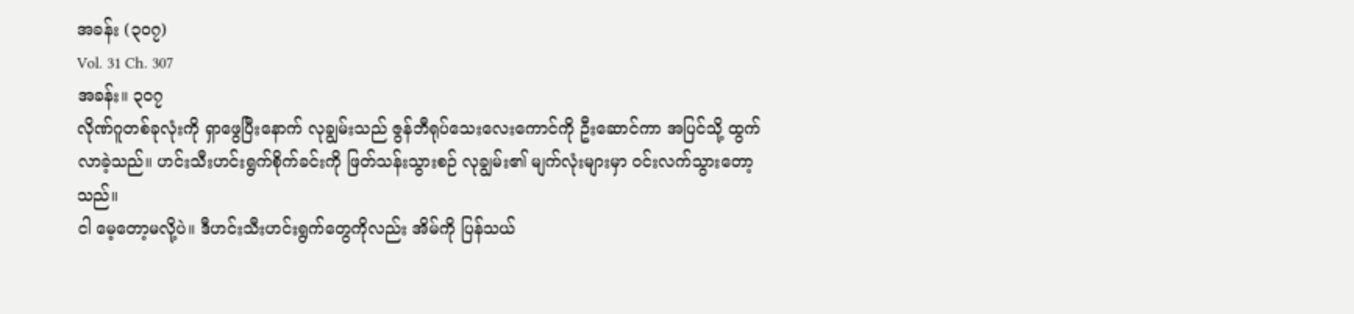အခန်း (၃၀၇)
Vol. 31 Ch. 307
အခန်း။ ၃၀၇
လိုဏ်ဂူတစ်ခုလုံးကို ရှာဖွေပြီးနောက် လုချွမ်းသည် ဇွန်ဘီရုပ်သေးလေးကောင်ကို ဦးဆောင်ကာ အပြင်သို့ ထွက်လာခဲ့သည်။ ဟင်းသီးဟင်းရွက်စိုက်ခင်းကို ဖြတ်သန်းသွားစဉ် လုချွမ်း၏ မျက်လုံးများမှာ ဝင်းလက်သွားတော့သည်။
ငါ မေ့တော့မလို့ပဲ။ ဒီဟင်းသီးဟင်းရွက်တွေကိုလည်း အိမ်ကို ပြန်သယ်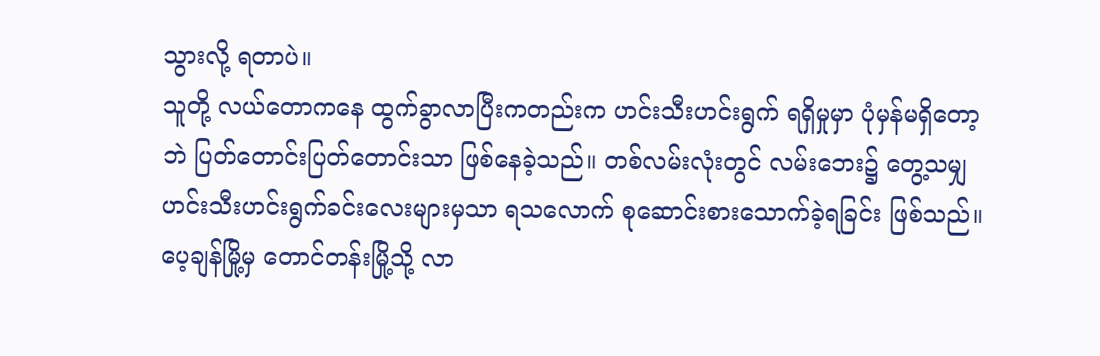သွားလို့ ရတာပဲ။
သူတို့ လယ်တောကနေ ထွက်ခွာလာပြီးကတည်းက ဟင်းသီးဟင်းရွက် ရရှိမှုမှာ ပုံမှန်မရှိတော့ဘဲ ပြတ်တောင်းပြတ်တောင်းသာ ဖြစ်နေခဲ့သည်။ တစ်လမ်းလုံးတွင် လမ်းဘေး၌ တွေ့သမျှ ဟင်းသီးဟင်းရွက်ခင်းလေးများမှသာ ရသလောက် စုဆောင်းစားသောက်ခဲ့ရခြင်း ဖြစ်သည်။
ပေ့ချန်မြို့မှ တောင်တန်းမြို့သို့ လာ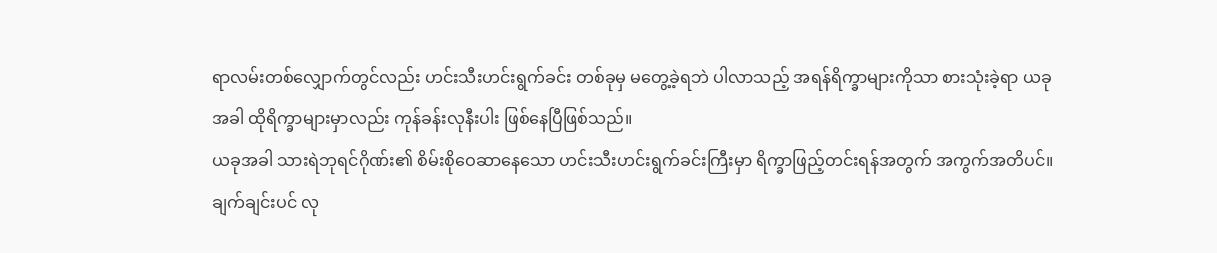ရာလမ်းတစ်လျှောက်တွင်လည်း ဟင်းသီးဟင်းရွက်ခင်း တစ်ခုမှ မတွေ့ခဲ့ရဘဲ ပါလာသည့် အရန်ရိက္ခာများကိုသာ စားသုံးခဲ့ရာ ယခုအခါ ထိုရိက္ခာများမှာလည်း ကုန်ခန်းလုနီးပါး ဖြစ်နေပြီဖြစ်သည်။
ယခုအခါ သားရဲဘုရင်ဂိုဏ်း၏ စိမ်းစိုဝေဆာနေသော ဟင်းသီးဟင်းရွက်ခင်းကြီးမှာ ရိက္ခာဖြည့်တင်းရန်အတွက် အကွက်အတိပင်။
ချက်ချင်းပင် လု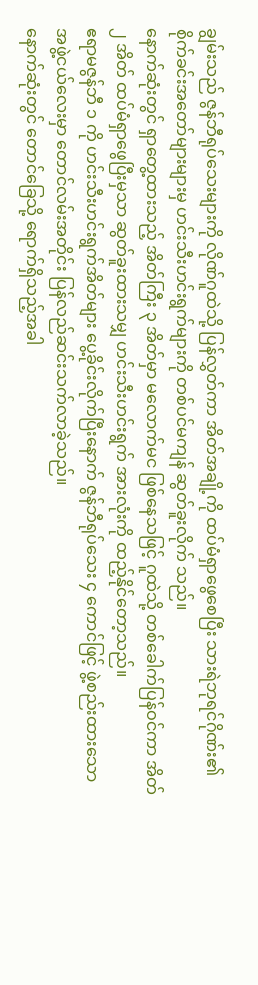ချွမ်းသည် ဇွန်ဘီရုပ်သေးများကို လိုဏ်ဂူထဲသို့ ပြန်လွှတ်ကာ အိတ်အချို့ကို ထပ်မံရှာဖွေစေပြီး သားရဲဘုရင်ဂိုဏ်း၏ စိုက်ခင်းအတော်များများမှ ဟင်းသီးဟင်းရွက်များကို တစ်ပင်မကျန် ဆွတ်ခူးလိုက် သည်။
နောက်ဆုံးတွင် ရှာတွေ့ထားသည့် အိတ်ကြီး ၃ အိတ်မှာ မလောက်မင ဖြစ်နေသဖြင့် ဂူထဲသို့ တစ်ခေါက်ပြန်ဝင်ကာ အိတ် ၂ အိတ် ထပ်မံရှာဖွေပြီးမှသာ ဆွတ်ခူးထားသမျှ ဟင်းသီးဟင်းရွက် အားလုံးကို ထည့်နိုင်တော့သည်။
ဧရာမဇွန်ဘီ ၁ ကို ဟင်းသီးဟင်းရွက်အိတ်များ ပွေ့ခိုင်းလိုက်ပြီးနောက် ဇွန်ဘီရုပ်သေး ၄ ကောင်ဖြင့် ဖွဲ့စည်းထားသော အဖွဲ့ငယ်လေးမှာ တောင်လမ်းအတိုင်း ပြန်လည်ဆင်းသက်လာခဲ့သည်။
နောက်ဆုံးတွင် တောင်ခြေသို့ ရောက်ရှိသည့်အခါ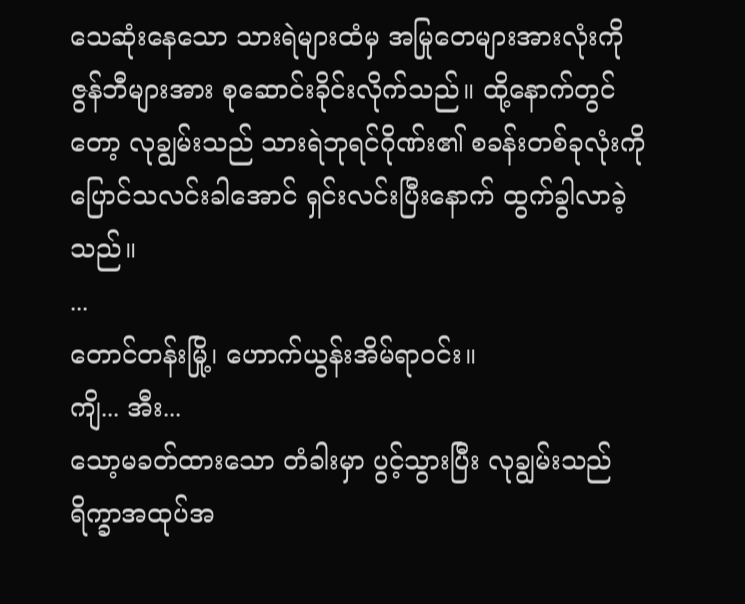သေဆုံးနေသော သားရဲများထံမှ အမြုတေများအားလုံးကို ဇွန်ဘီများအား စုဆောင်းခိုင်းလိုက်သည်။ ထို့နောက်တွင်တော့ လုချွမ်းသည် သားရဲဘုရင်ဂိုဏ်း၏ စခန်းတစ်ခုလုံးကို ပြောင်သလင်းခါအောင် ရှင်းလင်းပြီးနောက် ထွက်ခွါလာခဲ့သည်။
...
တောင်တန်းမြို့၊ ဟောက်ယွန်းအိမ်ရာဝင်း။
ကျိ... အီး...
သော့မခတ်ထားသော တံခါးမှာ ပွင့်သွားပြီး လုချွမ်းသည် ရိက္ခာအထုပ်အ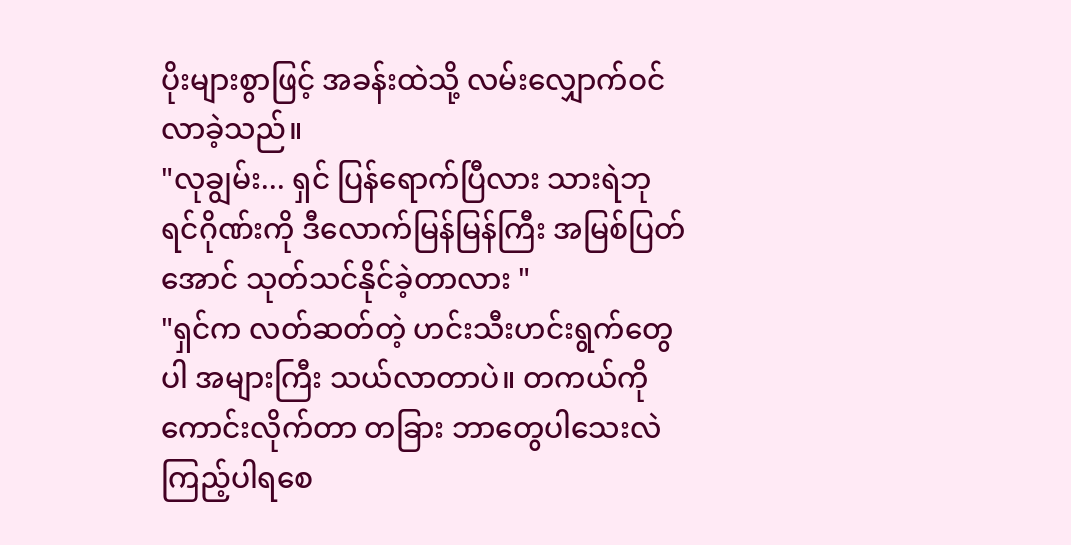ပိုးများစွာဖြင့် အခန်းထဲသို့ လမ်းလျှောက်ဝင်လာခဲ့သည်။
"လုချွမ်း... ရှင် ပြန်ရောက်ပြီလား သားရဲဘုရင်ဂိုဏ်းကို ဒီလောက်မြန်မြန်ကြီး အမြစ်ပြတ်အောင် သုတ်သင်နိုင်ခဲ့တာလား "
"ရှင်က လတ်ဆတ်တဲ့ ဟင်းသီးဟင်းရွက်တွေပါ အများကြီး သယ်လာတာပဲ။ တကယ်ကို ကောင်းလိုက်တာ တခြား ဘာတွေပါသေးလဲ ကြည့်ပါရစေ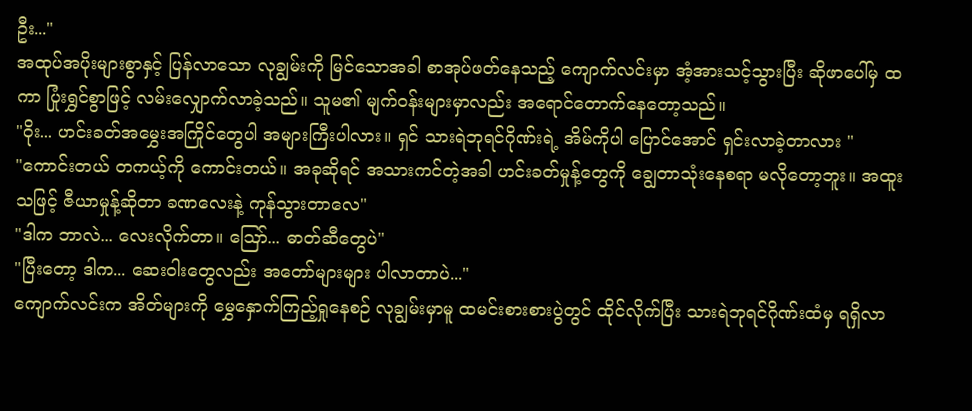ဦး..."
အထုပ်အပိုးများစွာနှင့် ပြန်လာသော လုချွမ်းကို မြင်သောအခါ စာအုပ်ဖတ်နေသည့် ကျောက်လင်းမှာ အံ့အားသင့်သွားပြီး ဆိုဖာပေါ်မှ ထကာ ပြုံးရွှင်စွာဖြင့် လမ်းလျှောက်လာခဲ့သည်။ သူမ၏ မျက်ဝန်းများမှာလည်း အရောင်တောက်နေတော့သည်။
"ဝိုး... ဟင်းခတ်အမွှေးအကြိုင်တွေပါ အများကြီးပါလား။ ရှင် သားရဲဘုရင်ဂိုဏ်းရဲ့ အိမ်ကိုပါ ပြောင်အောင် ရှင်းလာခဲ့တာလား "
"ကောင်းတယ် တကယ့်ကို ကောင်းတယ်။ အခုဆိုရင် အသားကင်တဲ့အခါ ဟင်းခတ်မှုန့်တွေကို ချွေတာသုံးနေစရာ မလိုတော့ဘူး။ အထူးသဖြင့် ဇီယာမှုန့်ဆိုတာ ခဏလေးနဲ့ ကုန်သွားတာလေ"
"ဒါက ဘာလဲ... လေးလိုက်တာ။ ဪ... ဓာတ်ဆီတွေပဲ"
"ပြီးတော့ ဒါက... ဆေးဝါးတွေလည်း အတော်များများ ပါလာတာပဲ..."
ကျောက်လင်းက အိတ်များကို မွှေနှောက်ကြည့်ရှုနေစဉ် လုချွမ်းမှာမူ ထမင်းစားစားပွဲတွင် ထိုင်လိုက်ပြီး သားရဲဘုရင်ဂိုဏ်းထံမှ ရရှိလာ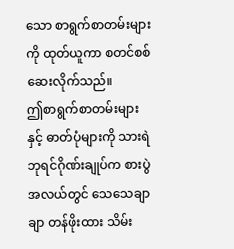သော စာရွက်စာတမ်းများကို ထုတ်ယူကာ စတင်စစ်ဆေးလိုက်သည်။
ဤစာရွက်စာတမ်းများနှင့် ဓာတ်ပုံများကို သားရဲဘုရင်ဂိုဏ်းချုပ်က စားပွဲအလယ်တွင် သေသေချာချာ တန်ဖိုးထား သိမ်း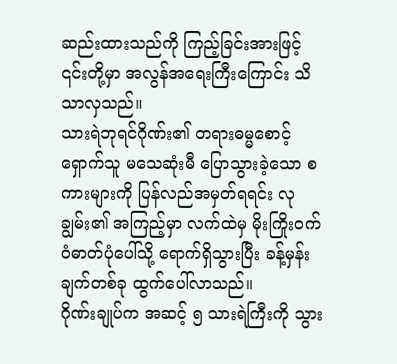ဆည်းထားသည်ကို ကြည့်ခြင်းအားဖြင့် ၎င်းတို့မှာ အလွန်အရေးကြီးကြောင်း သိသာလှသည်။
သားရဲဘုရင်ဂိုဏ်း၏ တရားဓမ္မစောင့်ရှောက်သူ မသေဆုံးမီ ပြောသွားခဲ့သော စကားများကို ပြန်လည်အမှတ်ရရင်း လုချွမ်း၏ အကြည့်မှာ လက်ထဲမှ မိုးကြိုးဝက်ဝံဓာတ်ပုံပေါ်သို့ ရောက်ရှိသွားပြီး ခန့်မှန်းချက်တစ်ခု ထွက်ပေါ်လာသည်။
ဂိုဏ်းချုပ်က အဆင့် ၅ သားရဲကြီးကို သွား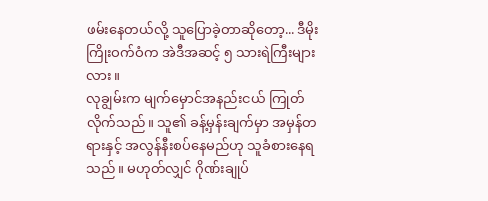ဖမ်းနေတယ်လို့ သူပြောခဲ့တာဆိုတော့... ဒီမိုးကြိုးဝက်ဝံက အဲဒီအဆင့် ၅ သားရဲကြီးများလား။
လုချွမ်းက မျက်မှောင်အနည်းငယ် ကြုတ်လိုက်သည်။ သူ၏ ခန့်မှန်းချက်မှာ အမှန်တရားနှင့် အလွန်နီးစပ်နေမည်ဟု သူခံစားနေရသည်။ မဟုတ်လျှင် ဂိုဏ်းချုပ်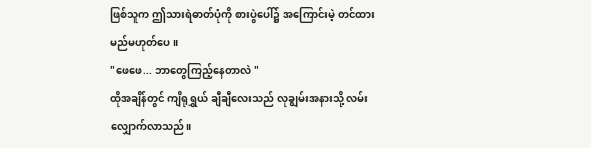ဖြစ်သူက ဤသားရဲဓာတ်ပုံကို စားပွဲပေါ်၌ အကြောင်းမဲ့ တင်ထားမည်မဟုတ်ပေ။
"ဖေဖေ... ဘာတွေကြည့်နေတာလဲ "
ထိုအချိန်တွင် ကျိရုရွှယ် ချီချီလေးသည် လုချွမ်းအနားသို့ လမ်းလျှောက်လာသည်။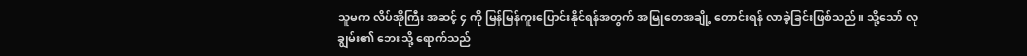သူမက လိပ်အိုကြီး အဆင့် ၄ ကို မြန်မြန်ကူးပြောင်းနိုင်ရန်အတွက် အမြုတေအချို့ တောင်းရန် လာခဲ့ခြင်းဖြစ်သည်။ သို့သော် လုချွမ်း၏ ဘေးသို့ ရောက်သည်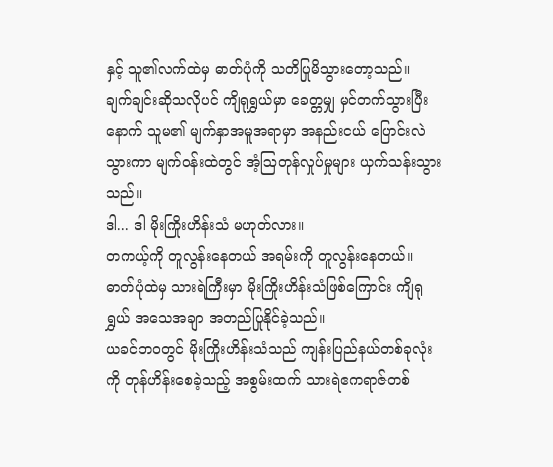နှင့် သူ၏လက်ထဲမှ ဓာတ်ပုံကို သတိပြုမိသွားတော့သည်။
ချက်ချင်းဆိုသလိုပင် ကျိရုရွှယ်မှာ ခေတ္တမျှ မှင်တက်သွားပြီးနောက် သူမ၏ မျက်နှာအမူအရာမှာ အနည်းငယ် ပြောင်းလဲသွားကာ မျက်ဝန်းထဲတွင် အံ့ဩတုန်လှုပ်မှုများ ယှက်သန်းသွားသည်။
ဒါ... ဒါ မိုးကြိုးဟိန်းသံ မဟုတ်လား။
တကယ့်ကို တူလွန်းနေတယ် အရမ်းကို တူလွန်းနေတယ်။
ဓာတ်ပုံထဲမှ သားရဲကြီးမှာ မိုးကြိုးဟိန်းသံဖြစ်ကြောင်း ကျိရုရွှယ် အသေအချာ အတည်ပြုနိုင်ခဲ့သည်။
ယခင်ဘဝတွင် မိုးကြိုးဟိန်းသံသည် ကျန်းပြည်နယ်တစ်ခုလုံးကို တုန်ဟိန်းစေခဲ့သည့် အစွမ်းထက် သားရဲဧကရာဇ်တစ်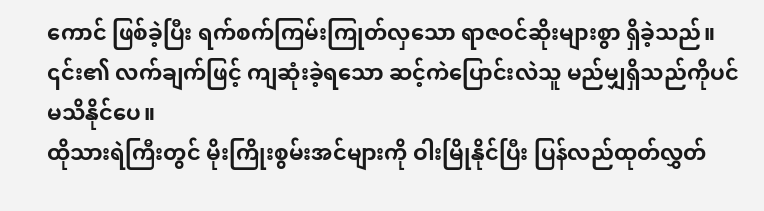ကောင် ဖြစ်ခဲ့ပြီး ရက်စက်ကြမ်းကြုတ်လှသော ရာဇဝင်ဆိုးများစွာ ရှိခဲ့သည်။ ၎င်း၏ လက်ချက်ဖြင့် ကျဆုံးခဲ့ရသော ဆင့်ကဲပြောင်းလဲသူ မည်မျှရှိသည်ကိုပင် မသိနိုင်ပေ။
ထိုသားရဲကြီးတွင် မိုးကြိုးစွမ်းအင်များကို ဝါးမြိုနိုင်ပြီး ပြန်လည်ထုတ်လွှတ်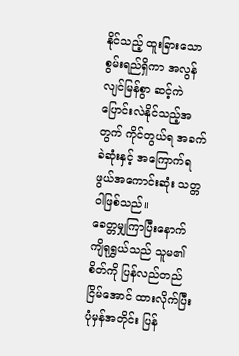နိုင်သည့် ထူးခြားသော စွမ်းရည်ရှိကာ အလွန်လျင်မြန်စွာ ဆင့်ကဲပြောင်းလဲနိုင်သည့်အတွက် ကိုင်တွယ်ရ အခက်ခဲဆုံးနှင့် အကြောက်ရဖွယ်အကောင်းဆုံး သတ္တဝါဖြစ်သည်။
ခေတ္တမျှကြာပြီးနောက် ကျိရုရွှယ်သည် သူမ၏ စိတ်ကို ပြန်လည်တည်ငြိမ်အောင် ထားလိုက်ပြီး ပုံမှန်အတိုင်း ပြန်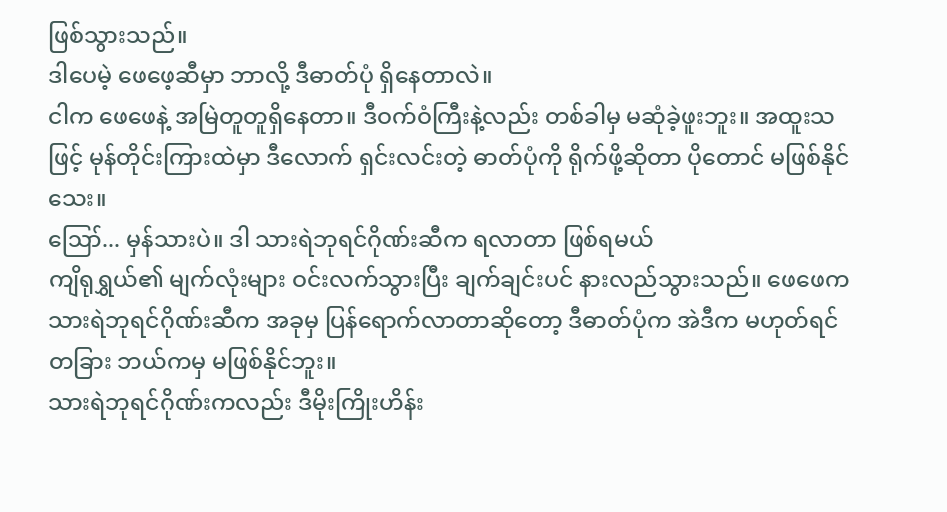ဖြစ်သွားသည်။
ဒါပေမဲ့ ဖေဖေ့ဆီမှာ ဘာလို့ ဒီဓာတ်ပုံ ရှိနေတာလဲ။
ငါက ဖေဖေနဲ့ အမြဲတူတူရှိနေတာ။ ဒီဝက်ဝံကြီးနဲ့လည်း တစ်ခါမှ မဆုံခဲ့ဖူးဘူး။ အထူးသဖြင့် မုန်တိုင်းကြားထဲမှာ ဒီလောက် ရှင်းလင်းတဲ့ ဓာတ်ပုံကို ရိုက်ဖို့ဆိုတာ ပိုတောင် မဖြစ်နိုင်သေး။
ဪ... မှန်သားပဲ။ ဒါ သားရဲဘုရင်ဂိုဏ်းဆီက ရလာတာ ဖြစ်ရမယ်
ကျိရုရွှယ်၏ မျက်လုံးများ ဝင်းလက်သွားပြီး ချက်ချင်းပင် နားလည်သွားသည်။ ဖေဖေက သားရဲဘုရင်ဂိုဏ်းဆီက အခုမှ ပြန်ရောက်လာတာဆိုတော့ ဒီဓာတ်ပုံက အဲဒီက မဟုတ်ရင် တခြား ဘယ်ကမှ မဖြစ်နိုင်ဘူး။
သားရဲဘုရင်ဂိုဏ်းကလည်း ဒီမိုးကြိုးဟိန်း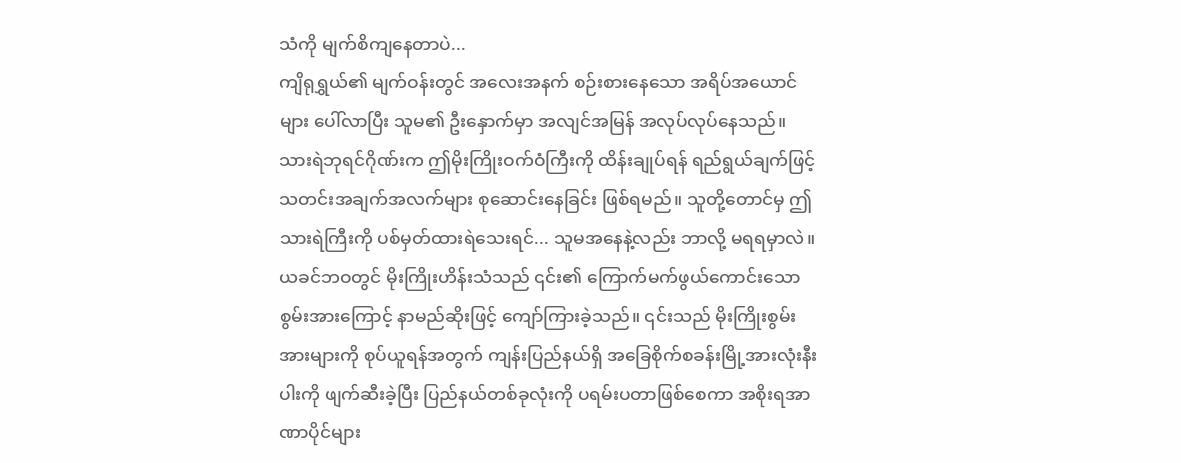သံကို မျက်စိကျနေတာပဲ...
ကျိရုရွှယ်၏ မျက်ဝန်းတွင် အလေးအနက် စဉ်းစားနေသော အရိပ်အယောင်များ ပေါ်လာပြီး သူမ၏ ဦးနှောက်မှာ အလျင်အမြန် အလုပ်လုပ်နေသည်။
သားရဲဘုရင်ဂိုဏ်းက ဤမိုးကြိုးဝက်ဝံကြီးကို ထိန်းချုပ်ရန် ရည်ရွယ်ချက်ဖြင့် သတင်းအချက်အလက်များ စုဆောင်းနေခြင်း ဖြစ်ရမည်။ သူတို့တောင်မှ ဤသားရဲကြီးကို ပစ်မှတ်ထားရဲသေးရင်... သူမအနေနဲ့လည်း ဘာလို့ မရရမှာလဲ။
ယခင်ဘဝတွင် မိုးကြိုးဟိန်းသံသည် ၎င်း၏ ကြောက်မက်ဖွယ်ကောင်းသော စွမ်းအားကြောင့် နာမည်ဆိုးဖြင့် ကျော်ကြားခဲ့သည်။ ၎င်းသည် မိုးကြိုးစွမ်းအားများကို စုပ်ယူရန်အတွက် ကျန်းပြည်နယ်ရှိ အခြေစိုက်စခန်းမြို့အားလုံးနီးပါးကို ဖျက်ဆီးခဲ့ပြီး ပြည်နယ်တစ်ခုလုံးကို ပရမ်းပတာဖြစ်စေကာ အစိုးရအာဏာပိုင်များ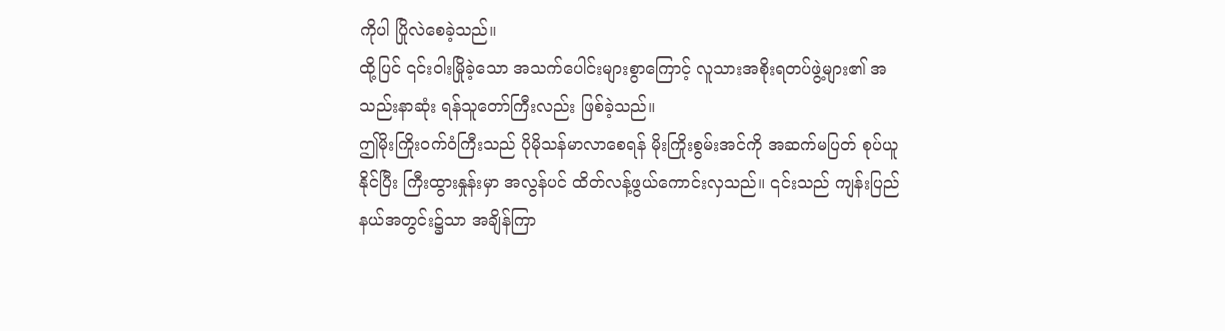ကိုပါ ပြိုလဲစေခဲ့သည်။
ထို့ပြင် ၎င်းဝါးမြိုခဲ့သော အသက်ပေါင်းများစွာကြောင့် လူသားအစိုးရတပ်ဖွဲ့များ၏ အသည်းနာဆုံး ရန်သူတော်ကြီးလည်း ဖြစ်ခဲ့သည်။
ဤမိုးကြိုးဝက်ဝံကြီးသည် ပိုမိုသန်မာလာစေရန် မိုးကြိုးစွမ်းအင်ကို အဆက်မပြတ် စုပ်ယူနိုင်ပြီး ကြီးထွားနှုန်းမှာ အလွန်ပင် ထိတ်လန့်ဖွယ်ကောင်းလှသည်။ ၎င်းသည် ကျန်းပြည်နယ်အတွင်း၌သာ အချိန်ကြာ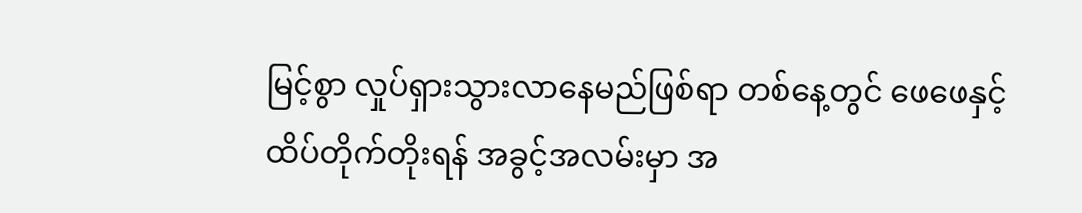မြင့်စွာ လှုပ်ရှားသွားလာနေမည်ဖြစ်ရာ တစ်နေ့တွင် ဖေဖေနှင့် ထိပ်တိုက်တိုးရန် အခွင့်အလမ်းမှာ အ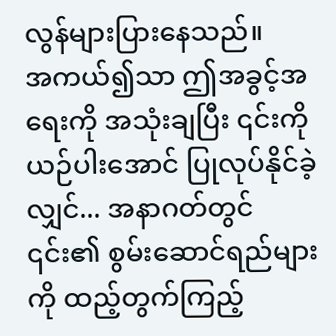လွန်များပြားနေသည်။
အကယ်၍သာ ဤအခွင့်အရေးကို အသုံးချပြီး ၎င်းကို ယဉ်ပါးအောင် ပြုလုပ်နိုင်ခဲ့လျှင်... အနာဂတ်တွင် ၎င်း၏ စွမ်းဆောင်ရည်များကို ထည့်တွက်ကြည့်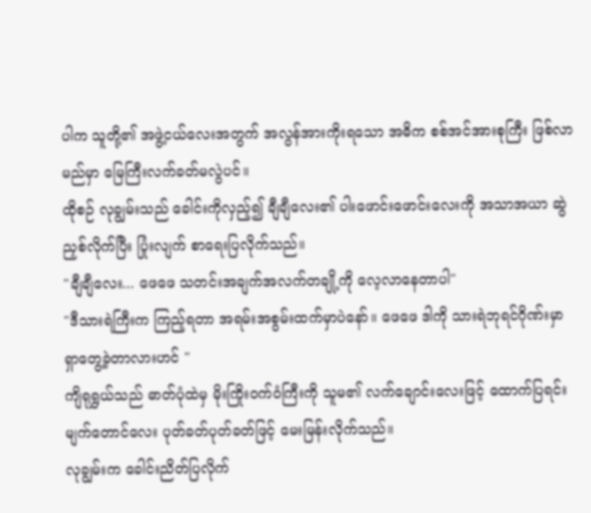ပါက သူတို့၏ အဖွဲ့ငယ်လေးအတွက် အလွန်အားကိုးရသော အဓိက စစ်အင်အားစုကြီး ဖြစ်လာမည်မှာ မြေကြီးလက်ခတ်မလွဲပင်။
ထိုစဉ် လုချွမ်းသည် ခေါင်းကိုလှည့်၍ ချီချီလေး၏ ပါးဖောင်းဖောင်းလေးကို အသာအယာ ဆွဲညှစ်လိုက်ပြီး ပြုံးလျက် စာရေးပြလိုက်သည်။
"ချီချီလေး... ဖေဖေ သတင်းအချက်အလက်တချို့ကို လေ့လာနေတာပါ"
"ဒီသားရဲကြီးက ကြည့်ရတာ အရမ်းအစွမ်းထက်မှာပဲနော်။ ဖေဖေ ဒါကို သားရဲဘုရင်ဂိုဏ်းမှာ ရှာတွေ့ခဲ့တာလားဟင် "
ကျိရုရွှယ်သည် ဓာတ်ပုံထဲမှ မိုးကြိုးဝက်ဝံကြီးကို သူမ၏ လက်ချောင်းလေးဖြင့် ထောက်ပြရင်း မျက်တောင်လေး ပုတ်ခတ်ပုတ်ခတ်ဖြင့် မေးမြန်းလိုက်သည်။
လုချွမ်းက ခေါင်းညိတ်ပြလိုက်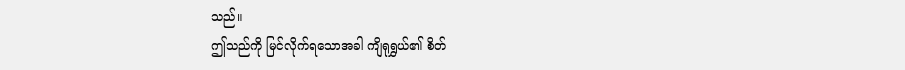သည်။
ဤသည်ကို မြင်လိုက်ရသောအခါ ကျိရုရွှယ်၏ စိတ်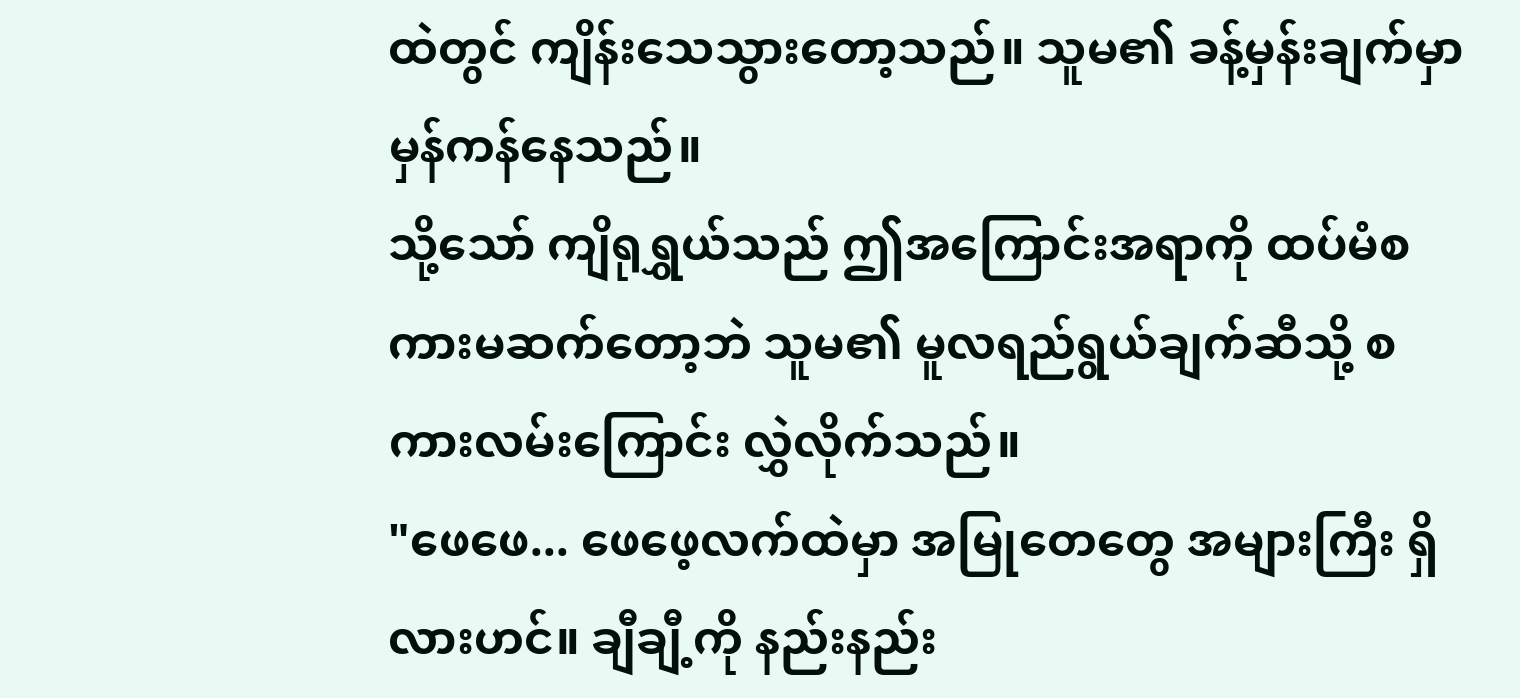ထဲတွင် ကျိန်းသေသွားတော့သည်။ သူမ၏ ခန့်မှန်းချက်မှာ မှန်ကန်နေသည်။
သို့သော် ကျိရုရွှယ်သည် ဤအကြောင်းအရာကို ထပ်မံစကားမဆက်တော့ဘဲ သူမ၏ မူလရည်ရွယ်ချက်ဆီသို့ စကားလမ်းကြောင်း လွှဲလိုက်သည်။
"ဖေဖေ... ဖေဖေ့လက်ထဲမှာ အမြုတေတွေ အများကြီး ရှိလားဟင်။ ချီချီ့ကို နည်းနည်း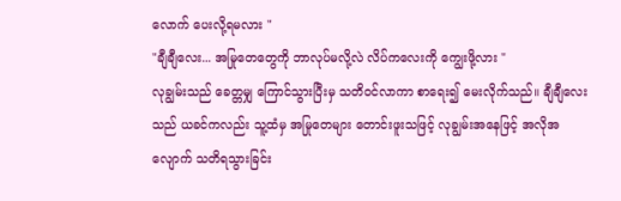လောက် ပေးလို့ရမလား "
"ချီချီလေး... အမြုတေတွေကို ဘာလုပ်မလို့လဲ လိပ်ကလေးကို ကျွေးဖို့လား "
လုချွမ်းသည် ခေတ္တမျှ ကြောင်သွားပြီးမှ သတိဝင်လာကာ စာရေး၍ မေးလိုက်သည်။ ချီချီလေးသည် ယခင်ကလည်း သူ့ထံမှ အမြုတေများ တောင်းဖူးသဖြင့် လုချွမ်းအနေဖြင့် အလိုအလျောက် သတိရသွားခြင်း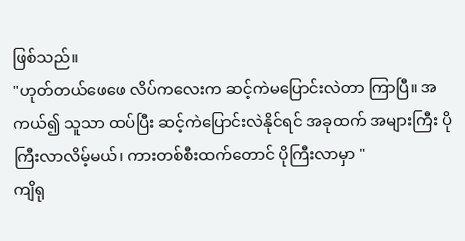ဖြစ်သည်။
"ဟုတ်တယ်ဖေဖေ လိပ်ကလေးက ဆင့်ကဲမပြောင်းလဲတာ ကြာပြီ။ အကယ်၍ သူသာ ထပ်ပြီး ဆင့်ကဲပြောင်းလဲနိုင်ရင် အခုထက် အများကြီး ပိုကြီးလာလိမ့်မယ်၊ ကားတစ်စီးထက်တောင် ပိုကြီးလာမှာ "
ကျိရု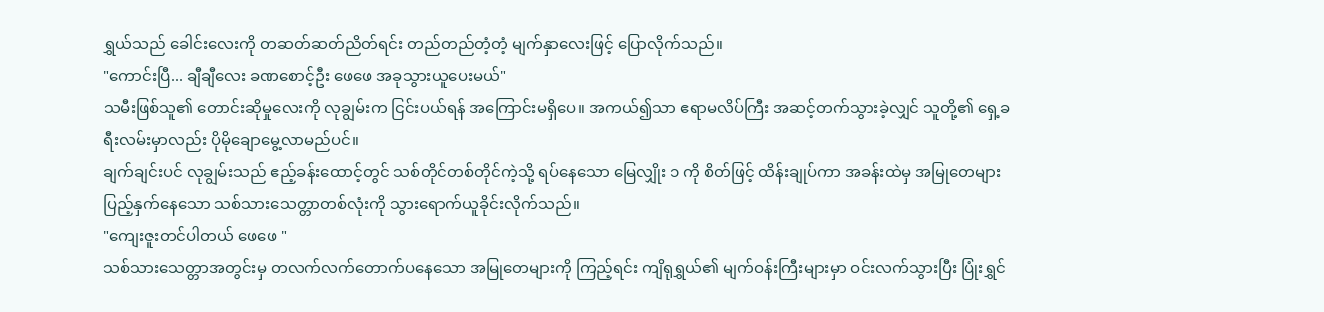ရွှယ်သည် ခေါင်းလေးကို တဆတ်ဆတ်ညိတ်ရင်း တည်တည်တံ့တံ့ မျက်နှာလေးဖြင့် ပြောလိုက်သည်။
"ကောင်းပြီ... ချီချီလေး ခဏစောင့်ဦး ဖေဖေ အခုသွားယူပေးမယ်"
သမီးဖြစ်သူ၏ တောင်းဆိုမှုလေးကို လုချွမ်းက ငြင်းပယ်ရန် အကြောင်းမရှိပေ။ အကယ်၍သာ ဧရာမလိပ်ကြီး အဆင့်တက်သွားခဲ့လျှင် သူတို့၏ ရှေ့ခရီးလမ်းမှာလည်း ပိုမိုချောမွေ့လာမည်ပင်။
ချက်ချင်းပင် လုချွမ်းသည် ဧည့်ခန်းထောင့်တွင် သစ်တိုင်တစ်တိုင်ကဲ့သို့ ရပ်နေသော မြေလျှိုး ၁ ကို စိတ်ဖြင့် ထိန်းချုပ်ကာ အခန်းထဲမှ အမြုတေများ ပြည့်နှက်နေသော သစ်သားသေတ္တာတစ်လုံးကို သွားရောက်ယူခိုင်းလိုက်သည်။
"ကျေးဇူးတင်ပါတယ် ဖေဖေ "
သစ်သားသေတ္တာအတွင်းမှ တလက်လက်တောက်ပနေသော အမြုတေများကို ကြည့်ရင်း ကျိရုရွှယ်၏ မျက်ဝန်းကြီးများမှာ ဝင်းလက်သွားပြီး ပြုံးရွှင်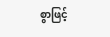စွာဖြင့်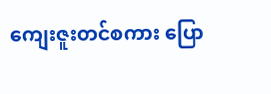ကျေးဇူးတင်စကား ပြော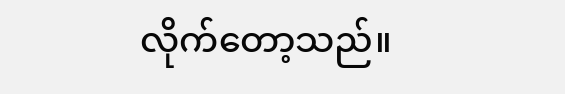လိုက်တော့သည်။